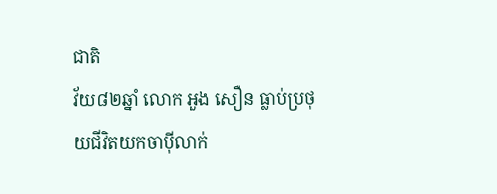ជាតិ
វ័យ៨២ឆ្នាំ លោក អួង សឿន ធ្លាប់ប្រថុយជីវិតយកចាប៉ីលាក់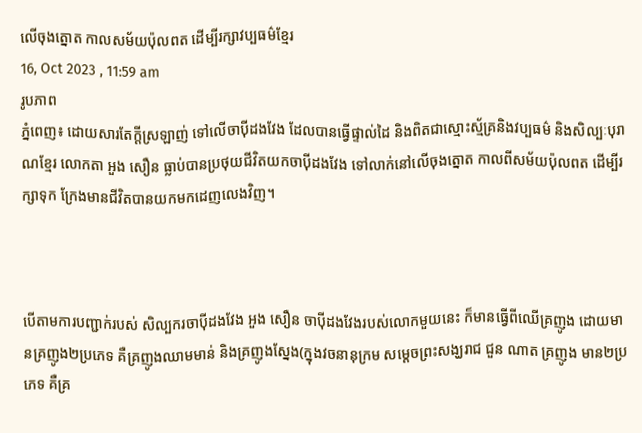លើចុងត្នោត កាលសម័យប៉ុលពត ដើម្បីរក្សាវប្បធម៌ខ្មែរ
16, Oct 2023 , 11:59 am
រូបភាព
ភ្នំពេញ៖ ដោយសារតែក្ដីស្រឡាញ់ ទៅលើចាប៉ីដងវែង ដែលបានធ្វើផ្ទាល់ដៃ និងពិតជាស្មោះស្ម័គ្រនិងវប្បធម៌ និងសិល្បៈបុរាណខ្មែរ លោកតា អួង សឿន ធ្លាប់បានប្រថុយជីវិតយកចាប៉ីដងវែង ទៅលាក់នៅលើចុងត្នោត កាលពីសម័យប៉ុលពត ដើម្បីរក្សាទុក ក្រែងមានជីវិតបានយកមកដេញលេងវិញ។



បើតាមការបញ្ជាក់របស់ សិល្បករចាប៉ីដងវែង អួង សឿន ចាប៉ីដងវែងរបស់លោកមួយនេះ ក៏មានធ្វើពីឈើគ្រញូង ដោយមានគ្រញូង២ប្រភេទ គឺគ្រញូងឈាមមាន់ និងគ្រញូងស្នែង(ក្នុងវចនានុក្រម សម្ដេចព្រះសង្ឃរាជ ជួន ណាត គ្រញូង មាន២ប្រភេទ គឺគ្រ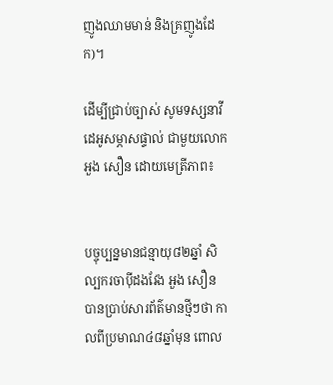ញូងឈាមមាន់ និងគ្រញូងដែក)។

ដើម្បីជ្រាប់ច្បាស់ សូមទស្សនាវីដេអូសម្ភាសផ្ទាល់ ជាមួយលោក អួង សឿន ដោយមេត្រីភាព៖


បច្ចុប្បន្នមានជន្មាយុ៨២ឆ្នាំ សិល្បករចាប៉ីដងវែង អួង សឿន បានប្រាប់សារព័ត៌មានថ្មីៗថា កាលពីប្រមាណ៤៨ឆ្នាំមុន ពោល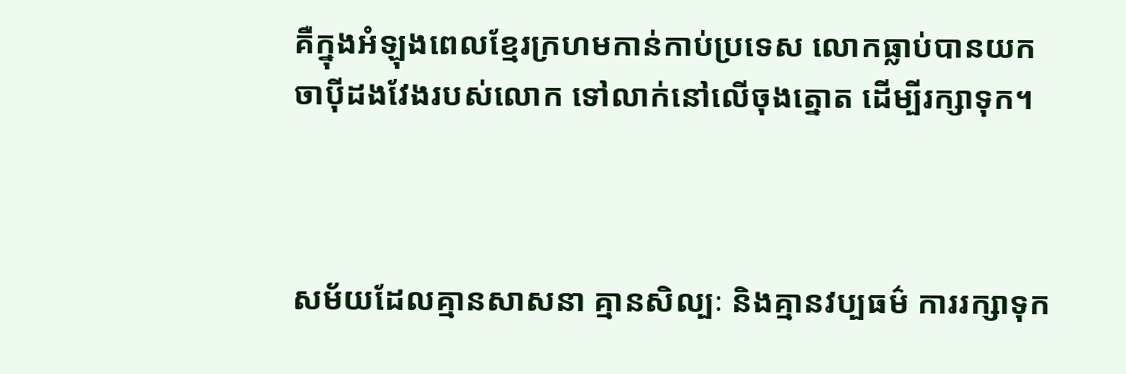គឺក្នុងអំឡុងពេលខ្មែរក្រហមកាន់កាប់ប្រទេស លោកធ្លាប់បានយកចាប៉ីដងវែងរបស់លោក ទៅលាក់នៅលើចុងត្នោត ដើម្បីរក្សាទុក។



សម័យដែលគ្មានសាសនា គ្មានសិល្បៈ និងគ្មានវប្បធម៌ ការរក្សាទុក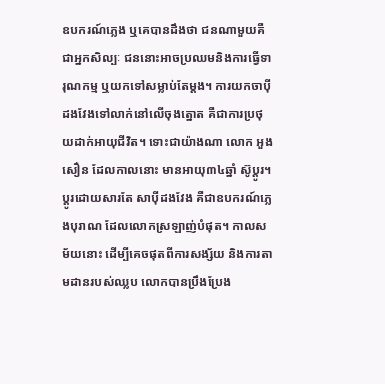ឧបករណ៍ភ្លេង ឬគេបានដឹងថា ជនណាមួយគឺជាអ្នកសិល្បៈ ជននោះអាចប្រឈមនិងការធ្វើទារុណកម្ម ឬយកទៅសម្លាប់តែម្ដង។ ការយកចាប៉ីដងវែងទៅលាក់នៅលើចុងត្នោត គឺជាការប្រថុយដាក់អាយុជីវិត។ ទោះជាយ៉ាងណា លោក អួង សឿន ដែលកាលនោះ មានអាយុ៣៤ឆ្នាំ ស៊ូប្ដូរ។ ប្ដូរដោយសារតែ សាប៉ីដងវែង គឺជាឧបករណ៍ភ្លេងបុរាណ ដែលលោកស្រឡាញ់បំផុត។ កាលសម័យនោះ ដើម្បីគេចផុតពីការសង្ស័យ និងការតាមដានរបស់ឈ្លប លោកបានប្រឹងប្រែង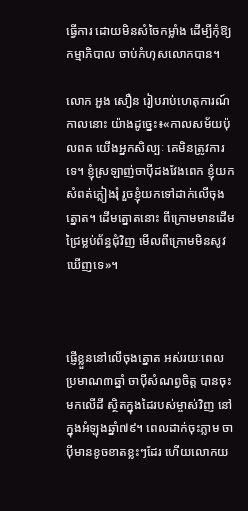ធ្វើការ ដោយមិនសំចៃកម្លាំង ដើម្បីកុំឱ្យកម្មាភិបាល ចាប់កំហុសលោកបាន។

លោក អួង សឿន រៀបរាប់ហេតុការណ៍កាលនោះ យ៉ាងដូច្នេះ៖«កាលសម័យប៉ុលពត យើងអ្នកសិល្បៈ គេមិនត្រូវការទេ។ ខ្ញុំស្រឡាញ់ចាប៉ីដងវែងពេក ខ្ញុំយកសំពត់ភ្លៀងរុំ រួចខ្ញុំយកទៅដាក់លើចុងត្នោត។ ដើមត្នោតនោះ ពីក្រោមមានដើមជ្រៃម្លប់ព័ន្ធជុំវិញ មើលពីក្រោមមិនសូវឃើញទេ»។



ផ្ញើខ្លួននៅលើចុងត្នោត អស់រយៈពេលប្រមាណ៣ឆ្នាំ ចាប៉ីសំណព្វចិត្ត បានចុះមកលើដី ស្ថិតក្នុងដៃរបស់ម្ចាស់វិញ នៅក្នុងអំឡុងឆ្នាំ៧៩។ ពេលដាក់ចុះភ្លាម ចាប៉ីមានខូចខាតខ្លះៗដែរ ហើយលោកយ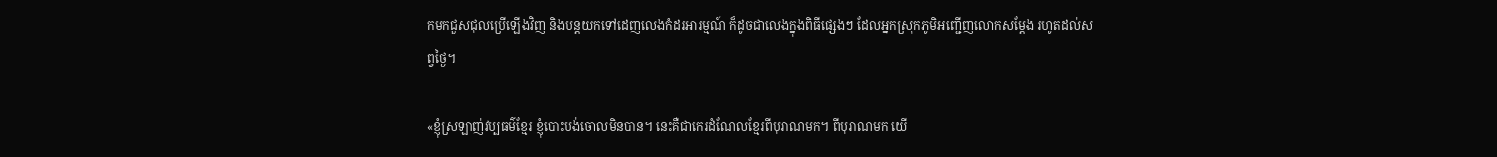កមកជួសជុលប្រើឡើងវិញ និងបន្តយកទៅដេញលេងកំដរអារម្មណ៍ ក៏ដូចជាលេងក្នុងពិធីផ្សេងៗ ដែលអ្នកស្រុកភូមិអញ្ជើញលោកសម្ដែង រហូតដល់សព្វថ្ងៃ។

«ខ្ញុំស្រឡាញ់វប្បធម៌ខ្មែរ ខ្ញុំបោះបង់ចោលមិនបាន។ នេះគឺជាកេរដំណែលខ្មែរពីបុរាណមក។ ពីបុរាណមក យើ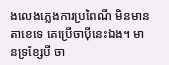ងលេងភ្លេងការប្រពៃណី មិនមានតាខេទេ គេប្រើចាប៉ីនេះឯង។ មានទ្រខ្សែបី ចា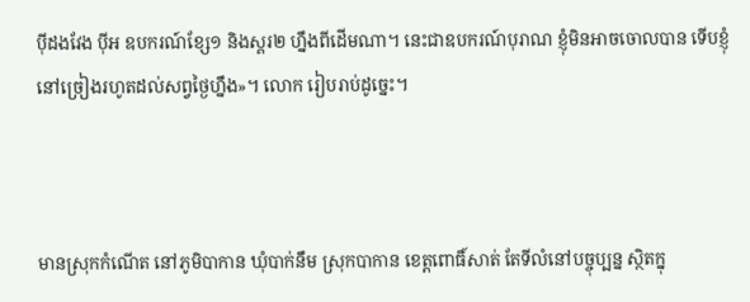ប៉ីដងវែង ប៉ីអ ឧបករណ៍ខ្សែ១ និងស្គរ២ ហ្នឹងពីដើមណា។ នេះជាឧបករណ៍បុរាណ ខ្ញុំមិនអាចចោលបាន ទើបខ្ញុំនៅច្រៀងរហូតដល់សព្វថ្ងៃហ្នឹង»។ លោក រៀបរាប់ដូច្នេះ។



មានស្រុកកំណើត នៅភូមិបាកាន ឃុំបាក់នឹម ស្រុកបាកាន ខេត្តពោធិ៍សាត់ តែទីលំនៅបច្ចុប្បន្ន ស្ថិតក្នុ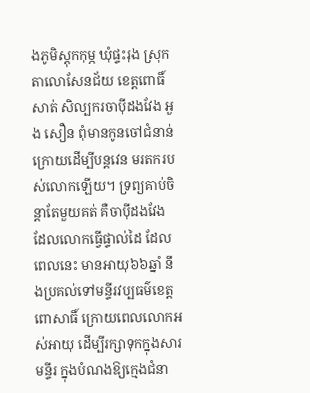ងភូមិស្តុកកុម្ភ ឃុំផ្ទះរុង ស្រុកតាលោសែនជ័យ ខេត្តពោធិ៍សាត់ សិល្បករចាប៉ីដងវែង អួង សឿន ពុំមានកូនចៅជំនាន់ក្រោយដើម្បីបន្តវេន មរតករបស់លោកឡើយ។ ទ្រព្យគាប់ចិន្តាតែមួយគត់ គឺចាប៉ីដងវែង ដែលលោកធ្វើផ្ទាល់ដៃ ដែលពេលនេះ មានអាយុ៦៦ឆ្នាំ នឹងប្រគល់ទៅមន្ទីរវប្បធម៌ខេត្តពោសាធិ៍ ក្រោយពេលលោកអស់អាយុ ដើម្បីរក្សាទុកក្នុងសារមន្ទីរ ក្នុងបំណងឱ្យក្មេងជំនា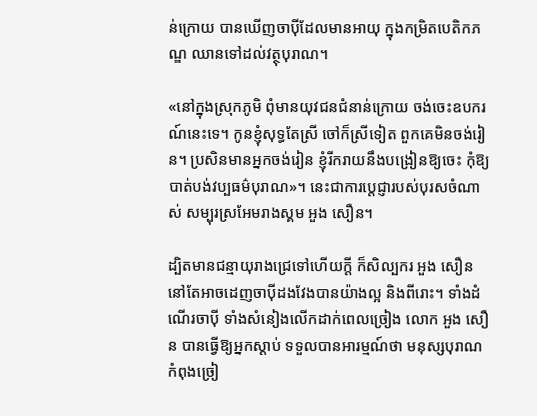ន់ក្រោយ បានឃើញចាប៉ីដែលមានអាយុ ក្នុងកម្រិតបេតិកភណ្ឌ ឈានទៅដល់វត្ថុបុរាណ។

«នៅក្នុងស្រុកភូមិ ពុំមានយុវជនជំនាន់ក្រោយ ចង់ចេះឧបករណ៍នេះទេ។ កូនខ្ញុំសុទ្ធតែស្រី ចៅក៏ស្រីទៀត ពួកគេមិនចង់រៀន។ ប្រសិនមានអ្នកចង់រៀន ខ្ញុំរីករាយនឹងបង្រៀនឱ្យចេះ កុំឱ្យបាត់បង់វប្បធម៌បុរាណ»។ នេះជាការប្ដេជ្ញារបស់បុរសចំណាស់ សម្បុរស្រអែមរាងស្គម អួង សឿន។

ដ្បិតមានជន្មាយុរាងជ្រេទៅហើយក្ដី ក៏សិល្បករ អួង សឿន នៅតែអាចដេញចាប៉ីដងវែងបានយ៉ាងល្អ និងពីរោះ។ ទាំងដំណើរចាប៉ី ទាំងសំនៀងលើកដាក់ពេលច្រៀង លោក អួង សឿន បានធ្វើឱ្យអ្នកស្ដាប់ ទទួលបានអារម្មណ៍ថា មនុស្សបុរាណកំពុងច្រៀ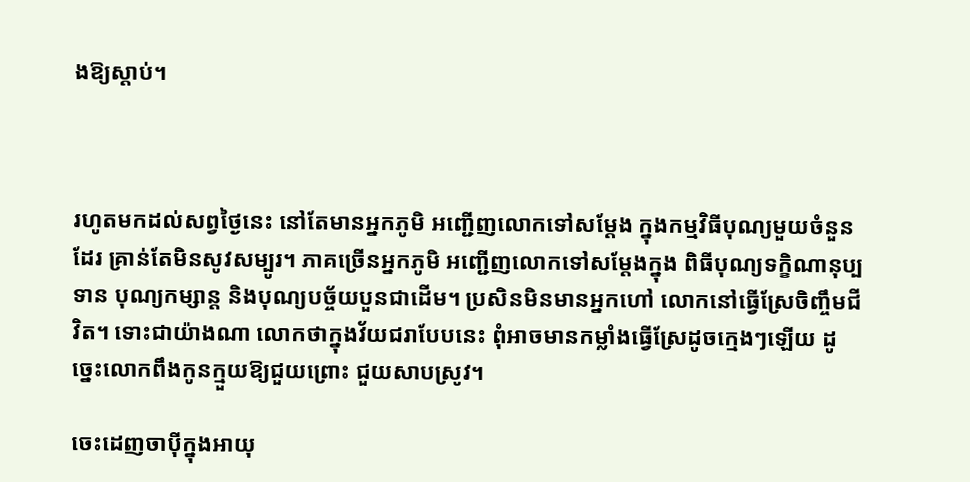ងឱ្យស្ដាប់។



រហូតមកដល់សព្វថ្ងៃនេះ នៅតែមានអ្នកភូមិ អញ្ជើញលោកទៅសម្ដែង ក្នុងកម្មវិធីបុណ្យមួយចំនួនដែរ គ្រាន់តែមិនសូវសម្បូរ។ ភាគច្រើនអ្នកភូមិ អញ្ជើញលោកទៅសម្ដែងក្នុង ពិធីបុណ្យទក្ខិណានុប្បទាន បុណ្យកម្សាន្ត និងបុណ្យបច្ច័យបួនជាដើម។ ប្រសិនមិនមានអ្នកហៅ លោកនៅធ្វើស្រែចិញ្ចឹមជីវិត។ ទោះជាយ៉ាងណា លោកថាក្នុងវ័យជរាបែបនេះ ពុំអាចមានកម្លាំងធ្វើស្រែដូចក្មេងៗឡើយ ដូច្នេះលោកពឹងកូនក្មួយឱ្យជួយព្រោះ ជួយសាបស្រូវ។

ចេះដេញចាប៉ីក្នុងអាយុ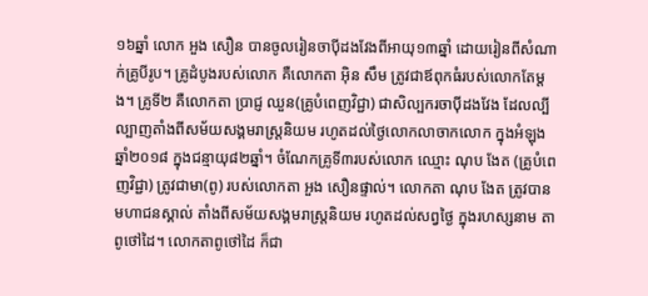១៦ឆ្នាំ លោក អួង សឿន បានចូលរៀនចាប៉ីដងវែងពីអាយុ១៣ឆ្នាំ ដោយរៀនពីសំណាក់គ្រូបីរូប។ គ្រូដំបូងរបស់លោក គឺលោកតា អ៊ិន សឹម ត្រូវជាឪពុកធំរបស់លោកតែម្ដង។ គ្រូទី២ គឺលោកតា ប្រាជ្ញ ឈួន(គ្រូបំពេញវិជ្ជា) ជាសិល្បករចាប៉ីដងវែង ដែលល្បីល្បាញតាំងពីសម័យសង្គមរាស្ត្រនិយម រហូតដល់ថ្ងៃលោកលាចាកលោក ក្នុងអំឡុងឆ្នាំ២០១៨ ក្នុងជន្មាយុ៨២ឆ្នាំ។ ចំណែកគ្រូទី៣របស់លោក ឈ្មោះ ណុប ងែត (គ្រូបំពេញវិជ្ជា) ត្រូវជាមា(ពូ) របស់លោកតា អួង សឿនផ្ទាល់។ លោកតា ណុប ងែត ត្រូវបានមហាជនស្គាល់ តាំងពីសម័យសង្គមរាស្ត្រនិយម រហូតដល់សព្វថ្ងៃ ក្នុងរហស្សនាម តាពូថៅដៃ។ លោកតាពូថៅដៃ ក៏ជា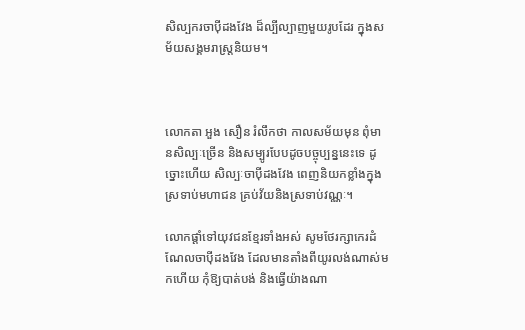សិល្បករចាប៉ីដងវែង ដ៏ល្បីល្បាញមួយរូបដែរ ក្នុងសម័យសង្គមរាស្ត្រនិយម។



លោកតា អួង សឿន រំលឹកថា កាលសម័យមុន ពុំមានសិល្បៈច្រើន និងសម្បូរបែបដូចបច្ចុប្បន្ននេះទេ ដូច្នោះហើយ សិល្បៈចាប៉ីដងវែង ពេញនិយកខ្លាំងក្នុងស្រទាប់មហាជន គ្រប់វ័យនិងស្រទាប់វណ្ណៈ។

លោកផ្ដាំទៅយុវជនខ្មែរទាំងអស់ សូមថែរក្សាកេរដំណែលចាប៉ីដងវែង ដែលមានតាំងពីយូរលង់ណាស់មកហើយ កុំឱ្យបាត់បង់ និងធ្វើយ៉ាងណា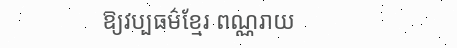ឱ្យវប្បធម៌ខ្មែរ ពណ្ណរាយ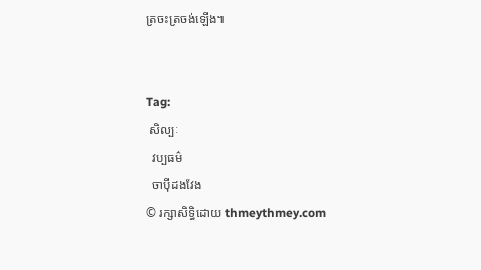ត្រចះត្រចង់ឡើង៕


Tag:
 សិល្បៈ
  វប្បធម៌
  ចាប៉ីដងវែង
© រក្សាសិទ្ធិដោយ thmeythmey.com